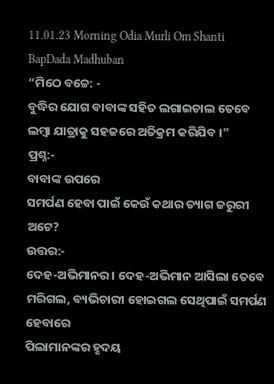11.01.23 Morning Odia Murli Om Shanti BapDada Madhuban
“ମିଠେ ବଚ୍ଚେ: -
ବୁଦ୍ଧିର ଯୋଗ ବାବାଙ୍କ ସହିତ ଲଗାଇଚାଲ ତେବେ ଲମ୍ବା ଯାତ୍ରାକୁ ସହଜରେ ଅତିକ୍ରମ କରିଯିବ ।”
ପ୍ରଶ୍ନ:-
ବାବାଙ୍କ ଉପରେ
ସମର୍ପଣ ହେବା ପାଇଁ କେଉଁ କଥାର ତ୍ୟାଗ ଜରୁରୀ ଅଟେ?
ଉତ୍ତର:-
ଦେହ-ଅଭିମାନର । ଦେହ-ଅଭିମାନ ଆସିଲା ତେବେ ମରିଗଲ, ବ୍ୟଭିଚାରୀ ହୋଇଗଲ ସେଥିପାଇଁ ସମର୍ପଣ ହେବାରେ
ପିଲାମାନଙ୍କର ହୃଦୟ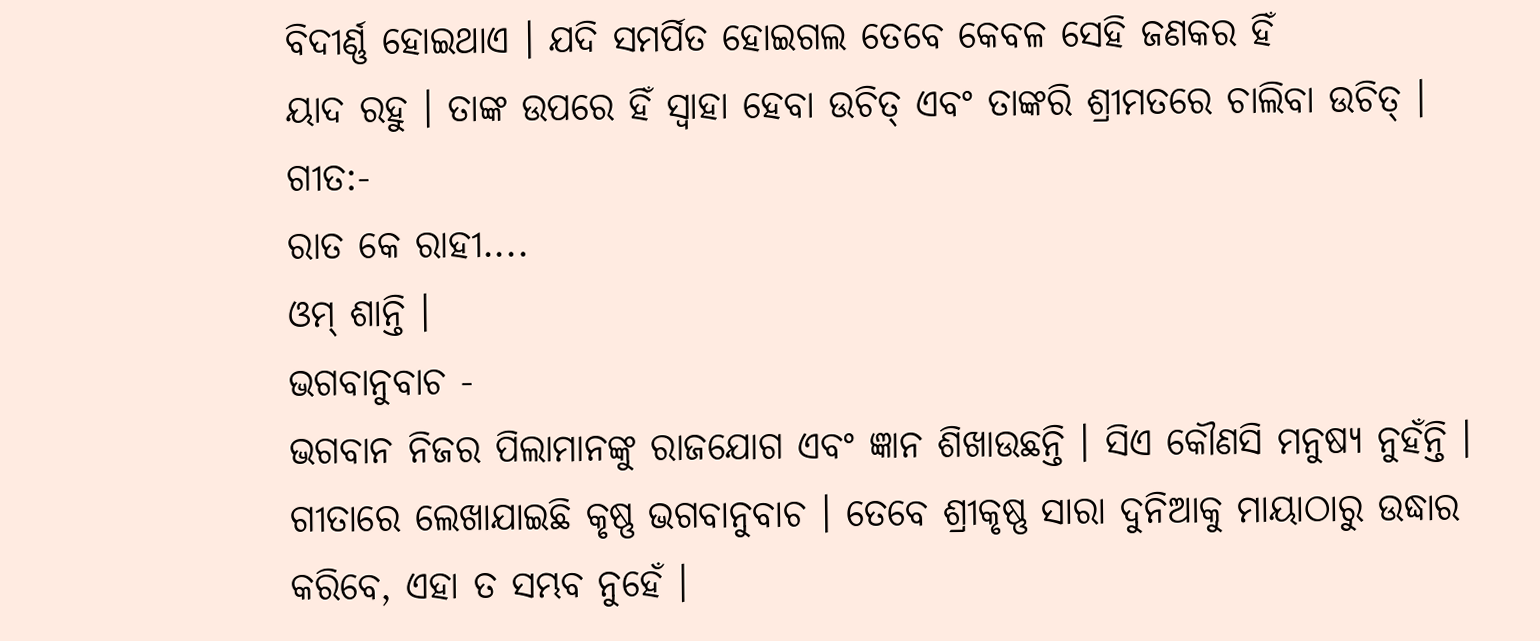ବିଦୀର୍ଣ୍ଣ ହୋଇଥାଏ । ଯଦି ସମର୍ପିତ ହୋଇଗଲ ତେବେ କେବଳ ସେହି ଜଣକର ହିଁ
ୟାଦ ରହୁ । ତାଙ୍କ ଉପରେ ହିଁ ସ୍ୱାହା ହେବା ଉଚିତ୍ ଏବଂ ତାଙ୍କରି ଶ୍ରୀମତରେ ଚାଲିବା ଉଚିତ୍ ।
ଗୀତ:-
ରାତ କେ ରାହୀ....
ଓମ୍ ଶାନ୍ତି ।
ଭଗବାନୁବାଚ -
ଭଗବାନ ନିଜର ପିଲାମାନଙ୍କୁ ରାଜଯୋଗ ଏବଂ ଜ୍ଞାନ ଶିଖାଉଛନ୍ତି । ସିଏ କୌଣସି ମନୁଷ୍ୟ ନୁହଁନ୍ତି ।
ଗୀତାରେ ଲେଖାଯାଇଛି କୃଷ୍ଣ ଭଗବାନୁବାଚ । ତେବେ ଶ୍ରୀକୃଷ୍ଣ ସାରା ଦୁନିଆକୁ ମାୟାଠାରୁ ଉଦ୍ଧାର
କରିବେ, ଏହା ତ ସମ୍ଭବ ନୁହେଁ ।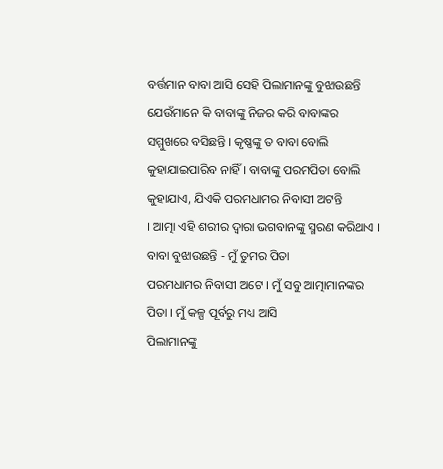ବର୍ତ୍ତମାନ ବାବା ଆସି ସେହି ପିଲାମାନଙ୍କୁ ବୁଝାଉଛନ୍ତି
ଯେଉଁମାନେ କି ବାବାଙ୍କୁ ନିଜର କରି ବାବାଙ୍କର ସମ୍ମୁଖରେ ବସିଛନ୍ତି । କୃଷ୍ଣଙ୍କୁ ତ ବାବା ବୋଲି
କୁହାଯାଇପାରିବ ନାହିଁ । ବାବାଙ୍କୁ ପରମପିତା ବୋଲି କୁହାଯାଏ, ଯିଏକି ପରମଧାମର ନିବାସୀ ଅଟନ୍ତି
। ଆତ୍ମା ଏହି ଶରୀର ଦ୍ୱାରା ଭଗବାନଙ୍କୁ ସ୍ମରଣ କରିଥାଏ । ବାବା ବୁଝାଉଛନ୍ତି - ମୁଁ ତୁମର ପିତା
ପରମଧାମର ନିବାସୀ ଅଟେ । ମୁଁ ସବୁ ଆତ୍ମାମାନଙ୍କର ପିତା । ମୁଁ କଳ୍ପ ପୂର୍ବରୁ ମଧ୍ୟ ଆସି
ପିଲାମାନଙ୍କୁ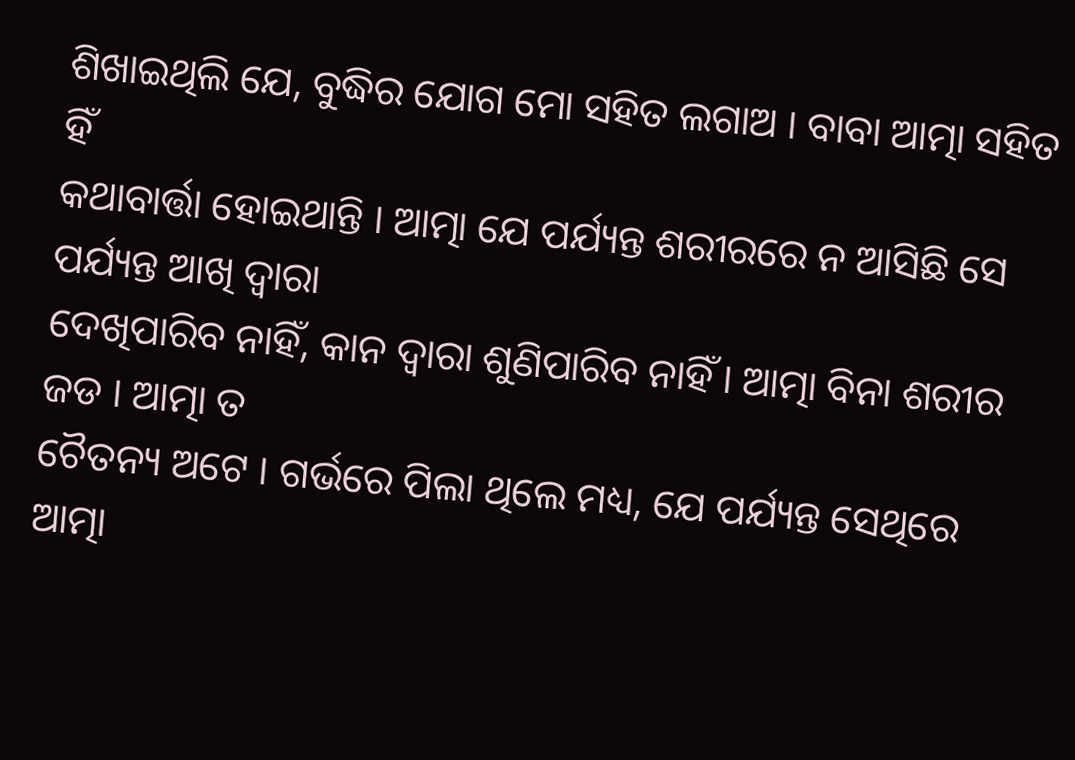ଶିଖାଇଥିଲି ଯେ, ବୁଦ୍ଧିର ଯୋଗ ମୋ ସହିତ ଲଗାଅ । ବାବା ଆତ୍ମା ସହିତ ହିଁ
କଥାବାର୍ତ୍ତା ହୋଇଥାନ୍ତି । ଆତ୍ମା ଯେ ପର୍ଯ୍ୟନ୍ତ ଶରୀରରେ ନ ଆସିଛି ସେ ପର୍ଯ୍ୟନ୍ତ ଆଖି ଦ୍ୱାରା
ଦେଖିପାରିବ ନାହିଁ, କାନ ଦ୍ୱାରା ଶୁଣିପାରିବ ନାହିଁ । ଆତ୍ମା ବିନା ଶରୀର ଜଡ । ଆତ୍ମା ତ
ଚୈତନ୍ୟ ଅଟେ । ଗର୍ଭରେ ପିଲା ଥିଲେ ମଧ୍ୟ, ଯେ ପର୍ଯ୍ୟନ୍ତ ସେଥିରେ ଆତ୍ମା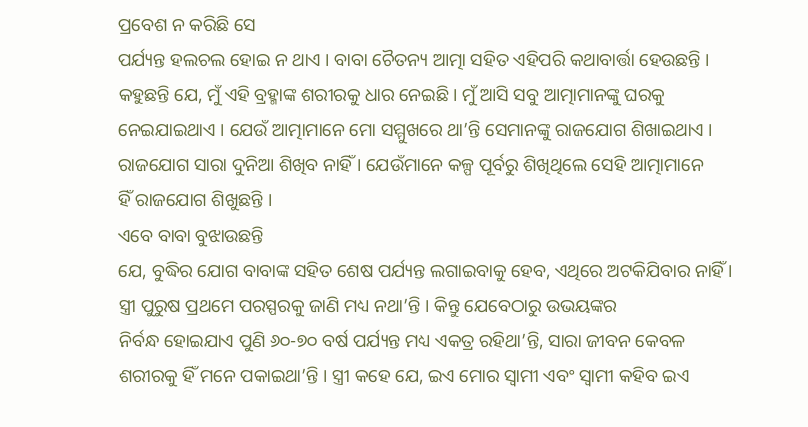ପ୍ରବେଶ ନ କରିଛି ସେ
ପର୍ଯ୍ୟନ୍ତ ହଲଚଲ ହୋଇ ନ ଥାଏ । ବାବା ଚୈତନ୍ୟ ଆତ୍ମା ସହିତ ଏହିପରି କଥାବାର୍ତ୍ତା ହେଉଛନ୍ତି ।
କହୁଛନ୍ତି ଯେ, ମୁଁ ଏହି ବ୍ରହ୍ମାଙ୍କ ଶରୀରକୁ ଧାର ନେଇଛି । ମୁଁ ଆସି ସବୁ ଆତ୍ମାମାନଙ୍କୁ ଘରକୁ
ନେଇଯାଇଥାଏ । ଯେଉଁ ଆତ୍ମାମାନେ ମୋ ସମ୍ମୁଖରେ ଥା’ନ୍ତି ସେମାନଙ୍କୁ ରାଜଯୋଗ ଶିଖାଇଥାଏ ।
ରାଜଯୋଗ ସାରା ଦୁନିଆ ଶିଖିବ ନାହିଁ । ଯେଉଁମାନେ କଳ୍ପ ପୂର୍ବରୁ ଶିଖିଥିଲେ ସେହି ଆତ୍ମାମାନେ
ହିଁ ରାଜଯୋଗ ଶିଖୁଛନ୍ତି ।
ଏବେ ବାବା ବୁଝାଉଛନ୍ତି
ଯେ, ବୁଦ୍ଧିର ଯୋଗ ବାବାଙ୍କ ସହିତ ଶେଷ ପର୍ଯ୍ୟନ୍ତ ଲଗାଇବାକୁ ହେବ, ଏଥିରେ ଅଟକିଯିବାର ନାହିଁ ।
ସ୍ତ୍ରୀ ପୁରୁଷ ପ୍ରଥମେ ପରସ୍ପରକୁ ଜାଣି ମଧ୍ୟ ନଥା’ନ୍ତି । କିନ୍ତୁ ଯେବେଠାରୁ ଉଭୟଙ୍କର
ନିର୍ବନ୍ଧ ହୋଇଯାଏ ପୁଣି ୬୦-୭୦ ବର୍ଷ ପର୍ଯ୍ୟନ୍ତ ମଧ୍ୟ ଏକତ୍ର ରହିଥା’ନ୍ତି, ସାରା ଜୀବନ କେବଳ
ଶରୀରକୁ ହିଁ ମନେ ପକାଇଥା’ନ୍ତି । ସ୍ତ୍ରୀ କହେ ଯେ, ଇଏ ମୋର ସ୍ୱାମୀ ଏବଂ ସ୍ୱାମୀ କହିବ ଇଏ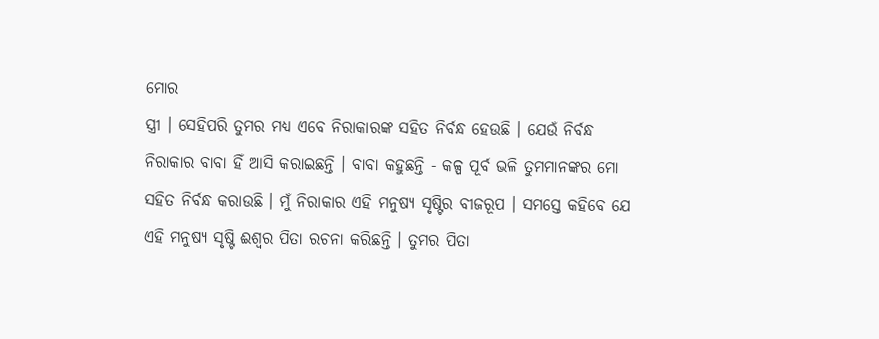ମୋର
ସ୍ତ୍ରୀ । ସେହିପରି ତୁମର ମଧ୍ୟ ଏବେ ନିରାକାରଙ୍କ ସହିତ ନିର୍ବନ୍ଧ ହେଉଛି । ଯେଉଁ ନିର୍ବନ୍ଧ
ନିରାକାର ବାବା ହିଁ ଆସି କରାଇଛନ୍ତି । ବାବା କହୁଛନ୍ତି - କଳ୍ପ ପୂର୍ବ ଭଳି ତୁମମାନଙ୍କର ମୋ
ସହିତ ନିର୍ବନ୍ଧ କରାଉଛି । ମୁଁ ନିରାକାର ଏହି ମନୁଷ୍ୟ ସୃଷ୍ଟିର ବୀଜରୂପ । ସମସ୍ତେ କହିବେ ଯେ
ଏହି ମନୁଷ୍ୟ ସୃଷ୍ଟି ଈଶ୍ୱର ପିତା ରଚନା କରିଛନ୍ତି । ତୁମର ପିତା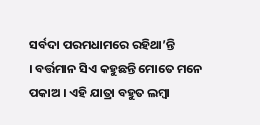ସର୍ବଦା ପରମଧାମରେ ରହିଥା’ନ୍ତି
। ବର୍ତ୍ତମାନ ସିଏ କହୁଛନ୍ତି ମୋତେ ମନେ ପକାଅ । ଏହି ଯାତ୍ରା ବହୁତ ଲମ୍ବା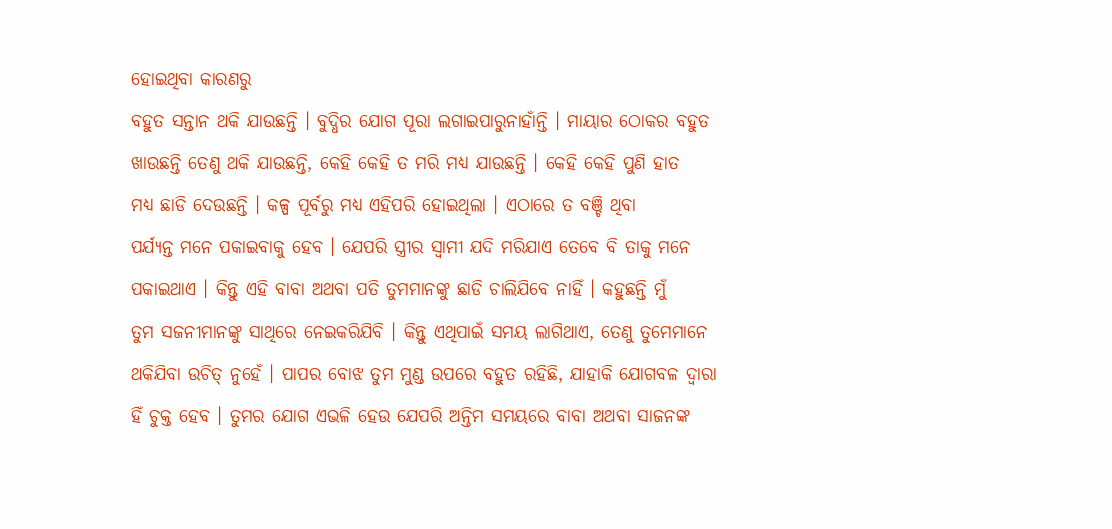ହୋଇଥିବା କାରଣରୁ
ବହୁତ ସନ୍ତାନ ଥକି ଯାଉଛନ୍ତି । ବୁଦ୍ଧିର ଯୋଗ ପୂରା ଲଗାଇପାରୁନାହାଁନ୍ତି । ମାୟାର ଠୋକର ବହୁତ
ଖାଉଛନ୍ତି ତେଣୁ ଥକି ଯାଉଛନ୍ତି, କେହି କେହି ତ ମରି ମଧ୍ୟ ଯାଉଛନ୍ତି । କେହି କେହି ପୁଣି ହାତ
ମଧ୍ୟ ଛାଡି ଦେଉଛନ୍ତି । କଳ୍ପ ପୂର୍ବରୁ ମଧ୍ୟ ଏହିପରି ହୋଇଥିଲା । ଏଠାରେ ତ ବଞ୍ଚି ଥିବା
ପର୍ଯ୍ୟନ୍ତ ମନେ ପକାଇବାକୁ ହେବ । ଯେପରି ସ୍ତ୍ରୀର ସ୍ୱାମୀ ଯଦି ମରିଯାଏ ତେବେ ବି ତାକୁ ମନେ
ପକାଇଥାଏ । କିନ୍ତୁ ଏହି ବାବା ଅଥବା ପତି ତୁମମାନଙ୍କୁ ଛାଡି ଚାଲିଯିବେ ନାହିଁ । କହୁଛନ୍ତି ମୁଁ
ତୁମ ସଜନୀମାନଙ୍କୁ ସାଥିରେ ନେଇକରିଯିବି । କିନ୍ତୁ ଏଥିପାଇଁ ସମୟ ଲାଗିଥାଏ, ତେଣୁ ତୁମେମାନେ
ଥକିଯିବା ଉଚିତ୍ ନୁହେଁ । ପାପର ବୋଝ ତୁମ ମୁଣ୍ଡ ଉପରେ ବହୁତ ରହିଛି, ଯାହାକି ଯୋଗବଳ ଦ୍ୱାରା
ହିଁ ଚୁକ୍ତ ହେବ । ତୁମର ଯୋଗ ଏଭଳି ହେଉ ଯେପରି ଅନ୍ତିମ ସମୟରେ ବାବା ଅଥବା ସାଜନଙ୍କ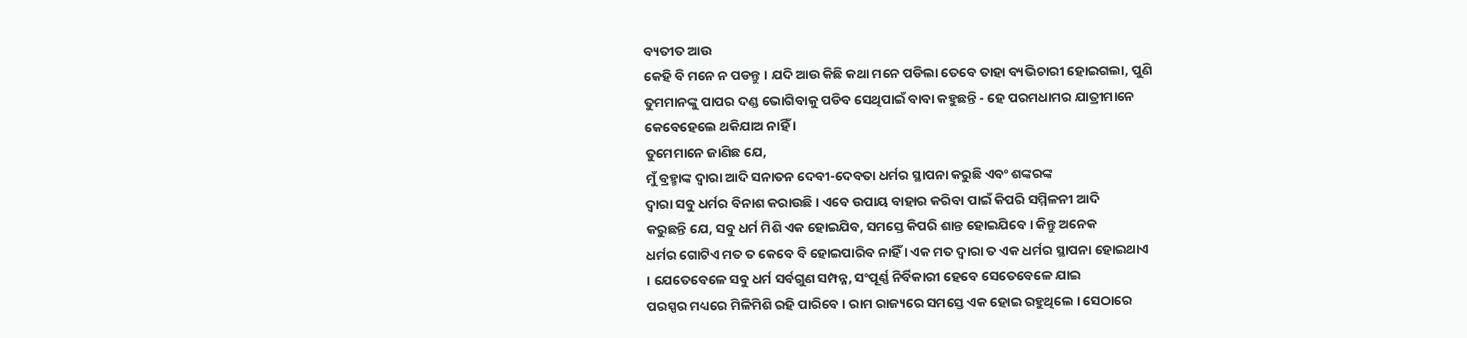ବ୍ୟତୀତ ଆଉ
କେହି ବି ମନେ ନ ପଡନ୍ତୁ । ଯଦି ଆଉ କିଛି କଥା ମନେ ପଡିଲା ତେବେ ତାହା ବ୍ୟଭିଚାରୀ ହୋଇଗଲା, ପୁଣି
ତୁମମାନଙ୍କୁ ପାପର ଦଣ୍ଡ ଭୋଗିବାକୁ ପଡିବ ସେଥିପାଇଁ ବାବା କହୁଛନ୍ତି - ହେ ପରମଧାମର ଯାତ୍ରୀମାନେ
କେବେହେଲେ ଥକିଯାଅ ନାହିଁ ।
ତୁମେମାନେ ଜାଣିଛ ଯେ,
ମୁଁ ବ୍ରହ୍ମାଙ୍କ ଦ୍ୱାରା ଆଦି ସନାତନ ଦେବୀ-ଦେବତା ଧର୍ମର ସ୍ଥାପନା କରୁଛି ଏବଂ ଶଙ୍କରଙ୍କ
ଦ୍ୱାରା ସବୁ ଧର୍ମର ବିନାଶ କରାଉଛି । ଏବେ ଉପାୟ ବାହାର କରିବା ପାଇଁ କିପରି ସମ୍ମିଳନୀ ଆଦି
କରୁଛନ୍ତି ଯେ, ସବୁ ଧର୍ମ ମିଶି ଏକ ହୋଇଯିବ, ସମସ୍ତେ କିପରି ଶାନ୍ତ ହୋଇଯିବେ । କିନ୍ତୁ ଅନେକ
ଧର୍ମର ଗୋଟିଏ ମତ ତ କେବେ ବି ହୋଇପାରିବ ନାହିଁ । ଏକ ମତ ଦ୍ୱାରା ତ ଏକ ଧର୍ମର ସ୍ଥାପନା ହୋଇଥାଏ
। ଯେତେବେଳେ ସବୁ ଧର୍ମ ସର୍ବଗୁଣ ସମ୍ପନ୍ନ, ସଂପୂର୍ଣ୍ଣ ନିର୍ବିକାରୀ ହେବେ ସେତେବେଳେ ଯାଇ
ପରସ୍ପର ମଧ୍ୟରେ ମିଳିମିଶି ରହି ପାରିବେ । ରାମ ରାଜ୍ୟରେ ସମସ୍ତେ ଏକ ହୋଇ ରହୁଥିଲେ । ସେଠାରେ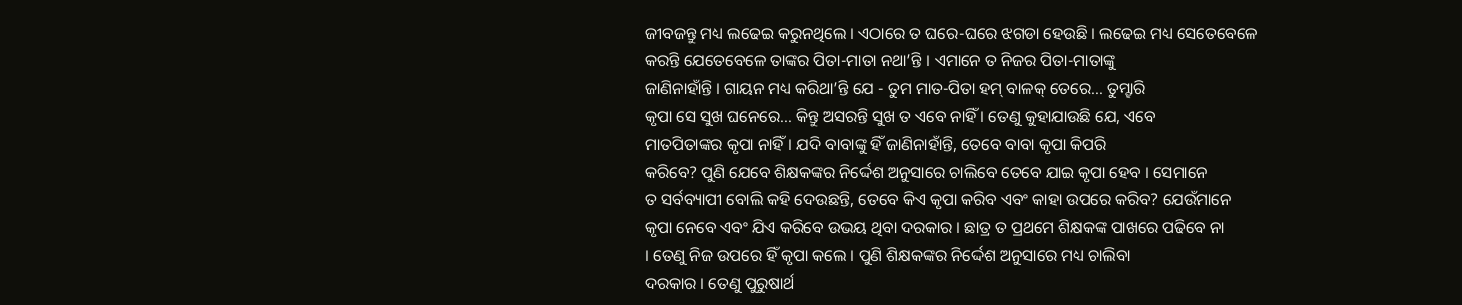ଜୀବଜନ୍ତୁ ମଧ୍ୟ ଲଢେଇ କରୁନଥିଲେ । ଏଠାରେ ତ ଘରେ-ଘରେ ଝଗଡା ହେଉଛି । ଲଢେଇ ମଧ୍ୟ ସେତେବେଳେ
କରନ୍ତି ଯେତେବେଳେ ତାଙ୍କର ପିତା-ମାତା ନଥା’ନ୍ତି । ଏମାନେ ତ ନିଜର ପିତା-ମାତାଙ୍କୁ
ଜାଣିନାହାଁନ୍ତି । ଗାୟନ ମଧ୍ୟ କରିଥା’ନ୍ତି ଯେ - ତୁମ ମାତ-ପିତା ହମ୍ ବାଳକ୍ ତେରେ... ତୁମ୍ହାରି
କୃପା ସେ ସୁଖ ଘନେରେ... କିନ୍ତୁ ଅସରନ୍ତି ସୁଖ ତ ଏବେ ନାହିଁ । ତେଣୁ କୁହାଯାଉଛି ଯେ, ଏବେ
ମାତପିତାଙ୍କର କୃପା ନାହିଁ । ଯଦି ବାବାଙ୍କୁ ହିଁ ଜାଣିନାହାଁନ୍ତି, ତେବେ ବାବା କୃପା କିପରି
କରିବେ? ପୁଣି ଯେବେ ଶିକ୍ଷକଙ୍କର ନିର୍ଦ୍ଦେଶ ଅନୁସାରେ ଚାଲିବେ ତେବେ ଯାଇ କୃପା ହେବ । ସେମାନେ
ତ ସର୍ବବ୍ୟାପୀ ବୋଲି କହି ଦେଉଛନ୍ତି, ତେବେ କିଏ କୃପା କରିବ ଏବଂ କାହା ଉପରେ କରିବ? ଯେଉଁମାନେ
କୃପା ନେବେ ଏବଂ ଯିଏ କରିବେ ଉଭୟ ଥିବା ଦରକାର । ଛାତ୍ର ତ ପ୍ରଥମେ ଶିକ୍ଷକଙ୍କ ପାଖରେ ପଢିବେ ନା
। ତେଣୁ ନିଜ ଉପରେ ହିଁ କୃପା କଲେ । ପୁଣି ଶିକ୍ଷକଙ୍କର ନିର୍ଦ୍ଦେଶ ଅନୁସାରେ ମଧ୍ୟ ଚାଲିବା
ଦରକାର । ତେଣୁ ପୁରୁଷାର୍ଥ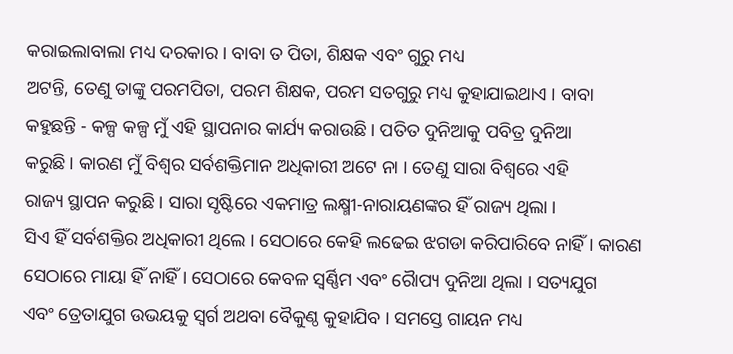କରାଇଲାବାଲା ମଧ୍ୟ ଦରକାର । ବାବା ତ ପିତା, ଶିକ୍ଷକ ଏବଂ ଗୁରୁ ମଧ୍ୟ
ଅଟନ୍ତି, ତେଣୁ ତାଙ୍କୁ ପରମପିତା, ପରମ ଶିକ୍ଷକ, ପରମ ସତଗୁରୁ ମଧ୍ୟ କୁହାଯାଇଥାଏ । ବାବା
କହୁଛନ୍ତି - କଳ୍ପ କଳ୍ପ ମୁଁ ଏହି ସ୍ଥାପନାର କାର୍ଯ୍ୟ କରାଉଛି । ପତିତ ଦୁନିଆକୁ ପବିତ୍ର ଦୁନିଆ
କରୁଛି । କାରଣ ମୁଁ ବିଶ୍ୱର ସର୍ବଶକ୍ତିମାନ ଅଧିକାରୀ ଅଟେ ନା । ତେଣୁ ସାରା ବିଶ୍ୱରେ ଏହି
ରାଜ୍ୟ ସ୍ଥାପନ କରୁଛି । ସାରା ସୃଷ୍ଟିରେ ଏକମାତ୍ର ଲକ୍ଷ୍ମୀ-ନାରାୟଣଙ୍କର ହିଁ ରାଜ୍ୟ ଥିଲା ।
ସିଏ ହିଁ ସର୍ବଶକ୍ତିର ଅଧିକାରୀ ଥିଲେ । ସେଠାରେ କେହି ଲଢେଇ ଝଗଡା କରିପାରିବେ ନାହିଁ । କାରଣ
ସେଠାରେ ମାୟା ହିଁ ନାହିଁ । ସେଠାରେ କେବଳ ସ୍ୱର୍ଣ୍ଣିମ ଏବଂ ରୈାପ୍ୟ ଦୁନିଆ ଥିଲା । ସତ୍ୟଯୁଗ
ଏବଂ ତ୍ରେତାଯୁଗ ଉଭୟକୁ ସ୍ୱର୍ଗ ଅଥବା ବୈକୁଣ୍ଠ କୁହାଯିବ । ସମସ୍ତେ ଗାୟନ ମଧ୍ୟ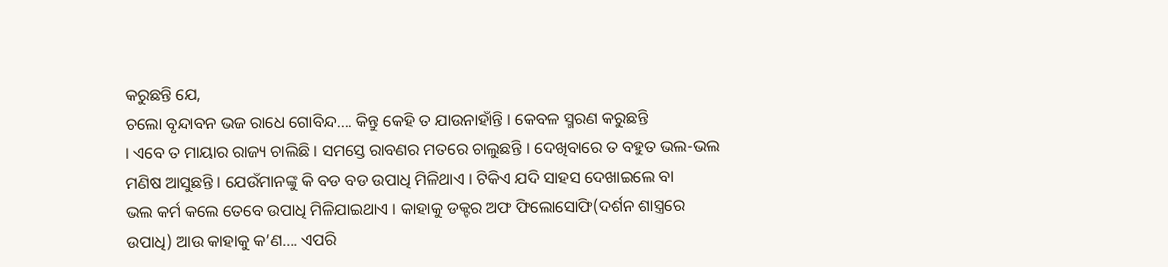କରୁଛନ୍ତି ଯେ,
ଚଲୋ ବୃନ୍ଦାବନ ଭଜ ରାଧେ ଗୋବିନ୍ଦ.... କିନ୍ତୁ କେହି ତ ଯାଉନାହାଁନ୍ତି । କେବଳ ସ୍ମରଣ କରୁଛନ୍ତି
। ଏବେ ତ ମାୟାର ରାଜ୍ୟ ଚାଲିଛି । ସମସ୍ତେ ରାବଣର ମତରେ ଚାଲୁଛନ୍ତି । ଦେଖିବାରେ ତ ବହୁତ ଭଲ-ଭଲ
ମଣିଷ ଆସୁଛନ୍ତି । ଯେଉଁମାନଙ୍କୁ କି ବଡ ବଡ ଉପାଧି ମିଳିଥାଏ । ଟିକିଏ ଯଦି ସାହସ ଦେଖାଇଲେ ବା
ଭଲ କର୍ମ କଲେ ତେବେ ଉପାଧି ମିଳିଯାଇଥାଏ । କାହାକୁ ଡକ୍ଟର ଅଫ ଫିଲୋସୋଫି(ଦର୍ଶନ ଶାସ୍ତ୍ରରେ
ଉପାଧି) ଆଉ କାହାକୁ କ’ଣ.... ଏପରି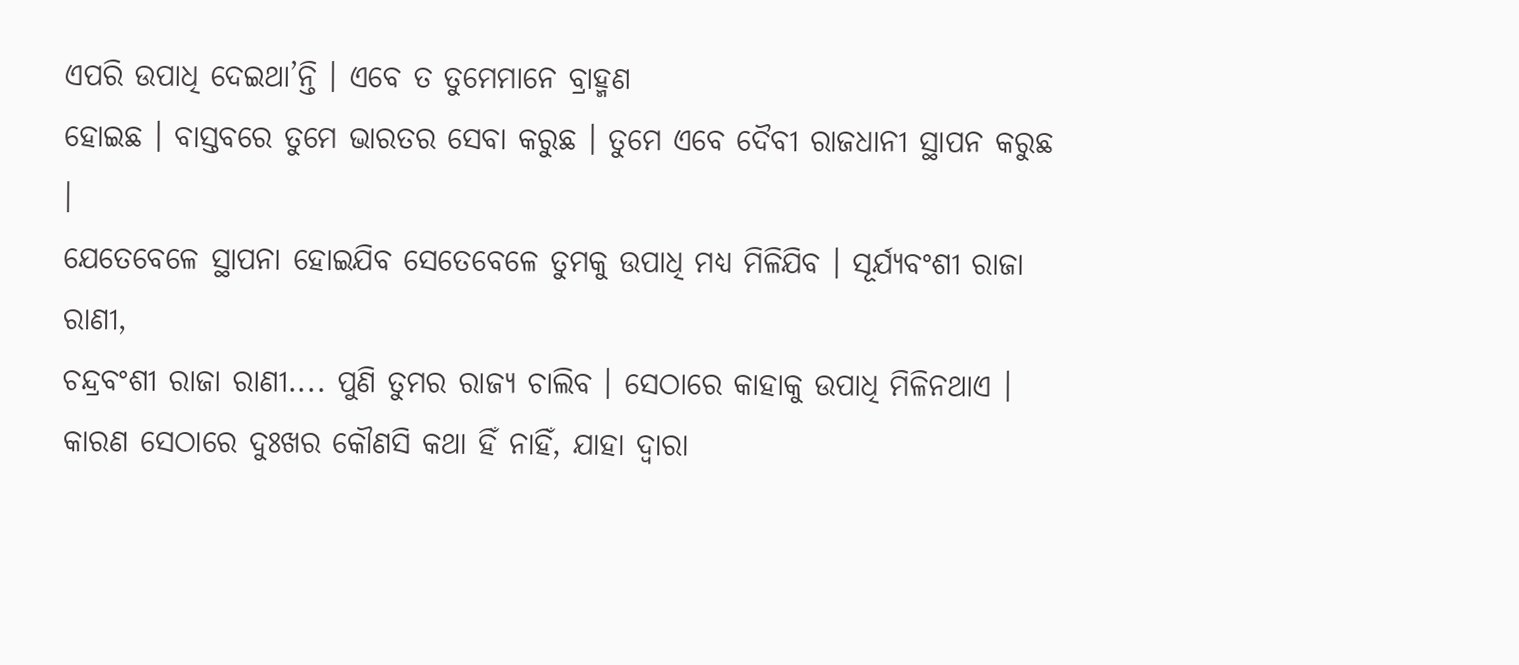ଏପରି ଉପାଧି ଦେଇଥା’ନ୍ତି । ଏବେ ତ ତୁମେମାନେ ବ୍ରାହ୍ମଣ
ହୋଇଛ । ବାସ୍ତବରେ ତୁମେ ଭାରତର ସେବା କରୁଛ । ତୁମେ ଏବେ ଦୈବୀ ରାଜଧାନୀ ସ୍ଥାପନ କରୁଛ ।
ଯେତେବେଳେ ସ୍ଥାପନା ହୋଇଯିବ ସେତେବେଳେ ତୁମକୁ ଉପାଧି ମଧ୍ୟ ମିଳିଯିବ । ସୂର୍ଯ୍ୟବଂଶୀ ରାଜା ରାଣୀ,
ଚନ୍ଦ୍ରବଂଶୀ ରାଜା ରାଣୀ.... ପୁଣି ତୁମର ରାଜ୍ୟ ଚାଲିବ । ସେଠାରେ କାହାକୁ ଉପାଧି ମିଳିନଥାଏ ।
କାରଣ ସେଠାରେ ଦୁଃଖର କୌଣସି କଥା ହିଁ ନାହିଁ, ଯାହା ଦ୍ୱାରା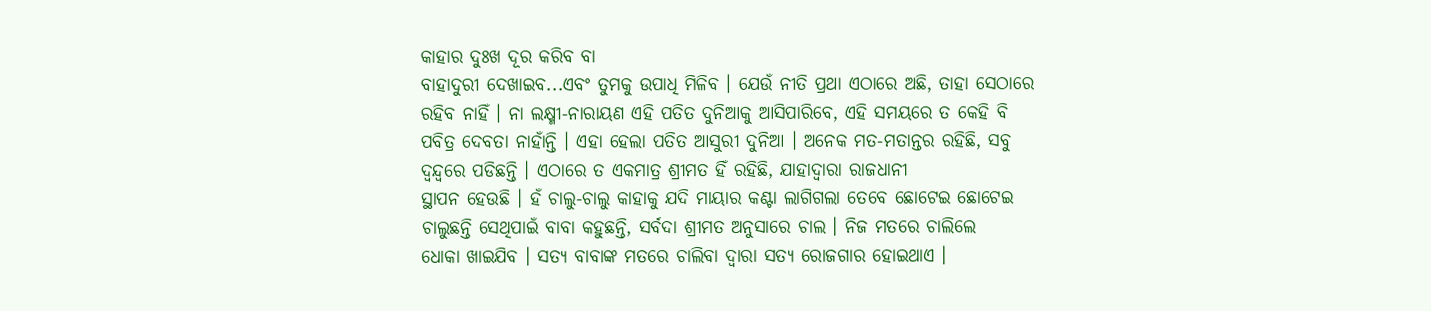କାହାର ଦୁଃଖ ଦୂର କରିବ ବା
ବାହାଦୁରୀ ଦେଖାଇବ...ଏବଂ ତୁମକୁ ଉପାଧି ମିଳିବ । ଯେଉଁ ନୀତି ପ୍ରଥା ଏଠାରେ ଅଛି, ତାହା ସେଠାରେ
ରହିବ ନାହିଁ । ନା ଲକ୍ଷ୍ମୀ-ନାରାୟଣ ଏହି ପତିତ ଦୁନିଆକୁ ଆସିପାରିବେ, ଏହି ସମୟରେ ତ କେହି ବି
ପବିତ୍ର ଦେବତା ନାହାଁନ୍ତି । ଏହା ହେଲା ପତିତ ଆସୁରୀ ଦୁନିଆ । ଅନେକ ମତ-ମତାନ୍ତର ରହିଛି, ସବୁ
ଦ୍ୱନ୍ଦ୍ୱରେ ପଡିଛନ୍ତି । ଏଠାରେ ତ ଏକମାତ୍ର ଶ୍ରୀମତ ହିଁ ରହିଛି, ଯାହାଦ୍ୱାରା ରାଜଧାନୀ
ସ୍ଥାପନ ହେଉଛି । ହଁ ଚାଲୁ-ଚାଲୁ କାହାକୁ ଯଦି ମାୟାର କଣ୍ଟା ଲାଗିଗଲା ତେବେ ଛୋଟେଇ ଛୋଟେଇ
ଚାଲୁଛନ୍ତି ସେଥିପାଇଁ ବାବା କହୁଛନ୍ତି, ସର୍ବଦା ଶ୍ରୀମତ ଅନୁସାରେ ଚାଲ । ନିଜ ମତରେ ଚାଲିଲେ
ଧୋକା ଖାଇଯିବ । ସତ୍ୟ ବାବାଙ୍କ ମତରେ ଚାଲିବା ଦ୍ୱାରା ସତ୍ୟ ରୋଜଗାର ହୋଇଥାଏ ।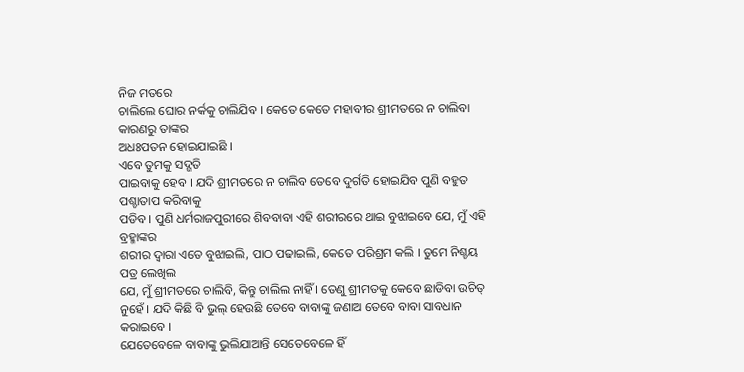ନିଜ ମତରେ
ଚାଲିଲେ ଘୋର ନର୍କକୁ ଚାଲିଯିବ । କେତେ କେତେ ମହାବୀର ଶ୍ରୀମତରେ ନ ଚାଲିବା କାରଣରୁ ତାଙ୍କର
ଅଧଃପତନ ହୋଇଯାଇଛି ।
ଏବେ ତୁମକୁ ସଦ୍ଗତି
ପାଇବାକୁ ହେବ । ଯଦି ଶ୍ରୀମତରେ ନ ଚାଲିବ ତେବେ ଦୁର୍ଗତି ହୋଇଯିବ ପୁଣି ବହୁତ ପଶ୍ଚାତାପ କରିବାକୁ
ପଡିବ । ପୁଣି ଧର୍ମରାଜପୁରୀରେ ଶିବବାବା ଏହି ଶରୀରରେ ଥାଇ ବୁଝାଇବେ ଯେ, ମୁଁ ଏହି ବ୍ରହ୍ମାଙ୍କର
ଶରୀର ଦ୍ୱାରା ଏତେ ବୁଝାଇଲି, ପାଠ ପଢାଇଲି, କେତେ ପରିଶ୍ରମ କଲି । ତୁମେ ନିଶ୍ଚୟ ପତ୍ର ଲେଖିଲ
ଯେ, ମୁଁ ଶ୍ରୀମତରେ ଚାଲିବି, କିନ୍ତୁ ଚାଲିଲ ନାହିଁ । ତେଣୁ ଶ୍ରୀମତକୁ କେବେ ଛାଡିବା ଉଚିତ୍
ନୁହେଁ । ଯଦି କିଛି ବି ଭୁଲ୍ ହେଉଛି ତେବେ ବାବାଙ୍କୁ ଜଣାଅ ତେବେ ବାବା ସାବଧାନ କରାଇବେ ।
ଯେତେବେଳେ ବାବାଙ୍କୁ ଭୁଲିଯାଆନ୍ତି ସେତେବେଳେ ହିଁ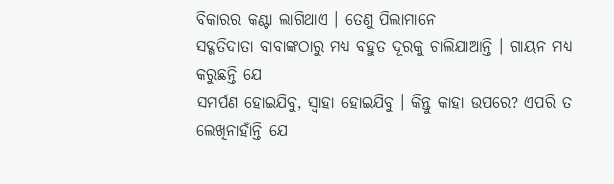ବିକାରର କଣ୍ଟା ଲାଗିଥାଏ । ତେଣୁ ପିଲାମାନେ
ସଦ୍ଗତିଦାତା ବାବାଙ୍କଠାରୁ ମଧ୍ୟ ବହୁତ ଦୂରକୁ ଚାଲିଯାଆନ୍ତି । ଗାୟନ ମଧ୍ୟ କରୁଛନ୍ତି ଯେ
ସମର୍ପଣ ହୋଇଯିବୁ, ସ୍ୱାହା ହୋଇଯିବୁ । କିନ୍ତୁ କାହା ଉପରେ? ଏପରି ତ ଲେଖିନାହାଁନ୍ତି ଯେ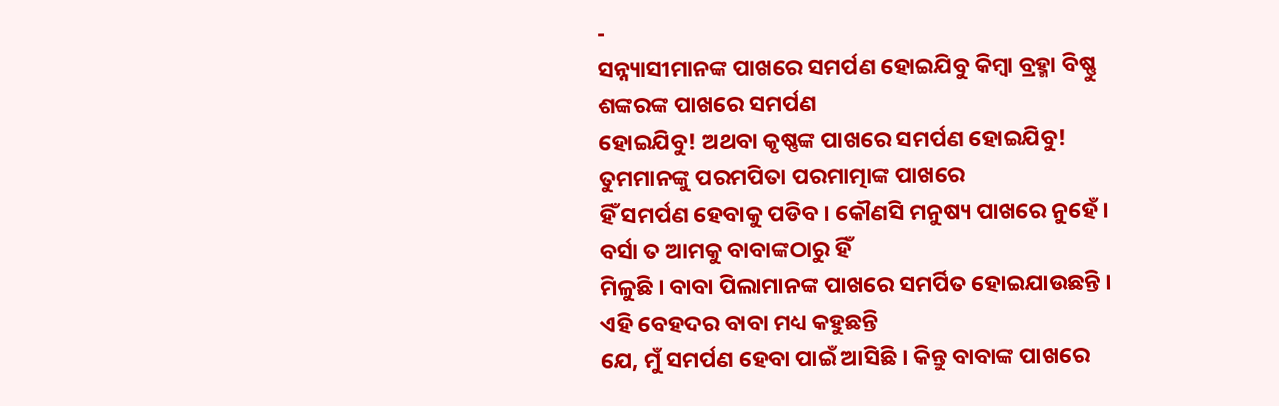-
ସନ୍ନ୍ୟାସୀମାନଙ୍କ ପାଖରେ ସମର୍ପଣ ହୋଇଯିବୁ କିମ୍ବା ବ୍ରହ୍ମା ବିଷ୍ଣୁ ଶଙ୍କରଙ୍କ ପାଖରେ ସମର୍ପଣ
ହୋଇଯିବୁ! ଅଥବା କୃଷ୍ଣଙ୍କ ପାଖରେ ସମର୍ପଣ ହୋଇଯିବୁ! ତୁମମାନଙ୍କୁ ପରମପିତା ପରମାତ୍ମାଙ୍କ ପାଖରେ
ହିଁ ସମର୍ପଣ ହେବାକୁ ପଡିବ । କୌଣସି ମନୁଷ୍ୟ ପାଖରେ ନୁହେଁ । ବର୍ସା ତ ଆମକୁ ବାବାଙ୍କଠାରୁ ହିଁ
ମିଳୁଛି । ବାବା ପିଲାମାନଙ୍କ ପାଖରେ ସମର୍ପିତ ହୋଇଯାଉଛନ୍ତି । ଏହି ବେହଦର ବାବା ମଧ୍ୟ କହୁଛନ୍ତି
ଯେ, ମୁଁ ସମର୍ପଣ ହେବା ପାଇଁ ଆସିଛି । କିନ୍ତୁ ବାବାଙ୍କ ପାଖରେ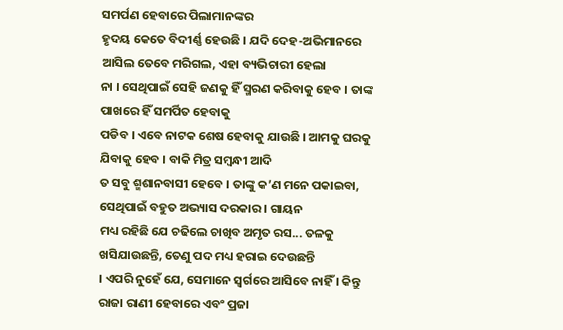ସମର୍ପଣ ହେବାରେ ପିଲାମାନଙ୍କର
ହୃଦୟ କେତେ ବିଦୀର୍ଣ୍ଣ ହେଉଛି । ଯଦି ଦେହ-ଅଭିମାନରେ ଆସିଲ ତେବେ ମରିଗଲ, ଏହା ବ୍ୟଭିଚାରୀ ହେଲା
ନା । ସେଥିପାଇଁ ସେହି ଜଣକୁ ହିଁ ସ୍ମରଣ କରିବାକୁ ହେବ । ତାଙ୍କ ପାଖରେ ହିଁ ସମର୍ପିତ ହେବାକୁ
ପଡିବ । ଏବେ ନାଟକ ଶେଷ ହେବାକୁ ଯାଉଛି । ଆମକୁ ଘରକୁ ଯିବାକୁ ହେବ । ବାକି ମିତ୍ର ସମ୍ବନ୍ଧୀ ଆଦି
ତ ସବୁ ଶ୍ମଶାନବାସୀ ହେବେ । ତାଙ୍କୁ କ’ଣ ମନେ ପକାଇବା, ସେଥିପାଇଁ ବହୁତ ଅଭ୍ୟାସ ଦରକାର । ଗାୟନ
ମଧ୍ୟ ରହିଛି ଯେ ଚଢିଲେ ଚାଖିବ ଅମୃତ ରସ... ତଳକୁ ଖସିଯାଉଛନ୍ତି, ତେଣୁ ପଦ ମଧ୍ୟ ହରାଇ ଦେଉଛନ୍ତି
। ଏପରି ନୁହେଁ ଯେ, ସେମାନେ ସ୍ୱର୍ଗରେ ଆସିବେ ନାହିଁ । କିନ୍ତୁ ରାଜା ରାଣୀ ହେବାରେ ଏବଂ ପ୍ରଜା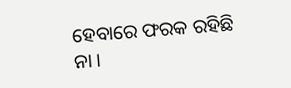ହେବାରେ ଫରକ ରହିଛି ନା ।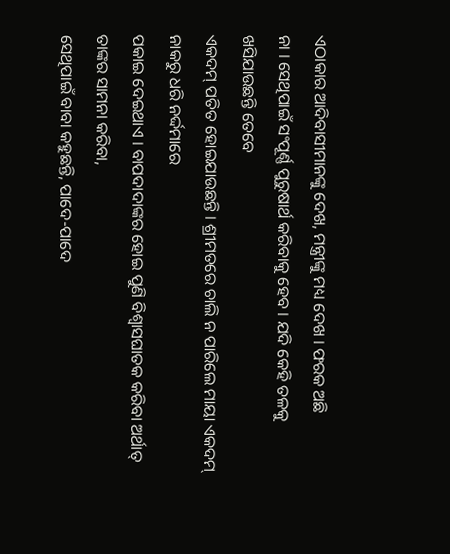ଏଠାକାର ଆଦିବାସୀମାନଙ୍କୁ ଦେଖ, ମନ୍ତ୍ରୀଙ୍କୁ ମଧ୍ୟ ଦେଖ । ଫରକ ଅଛି
ନା । ସେଥିପାଇଁ ସଂପୂର୍ଣ୍ଣ ପୁରୁଷାର୍ଥ କରିବାକୁ ହେବ । ଯଦି କେହି ତଳକୁ ଖସିଯାଉଛନ୍ତି ତେବେ
ଏକଦମ୍ ପତିତ ହୋଇଯାଉଛନ୍ତି । ଶ୍ରୀମତରେ ଚାଲି ନ ପାରିଲେ ମାୟା ଏକଦମ୍ ନାକରୁ ଧରି ନର୍ଦ୍ଦମାରେ
ପକାଇ ଦେଇଥାଏ । ବାପଦାଦାଙ୍କର ହୋଇ ପୁଣି ବିଶ୍ୱାସଘାତକ କରିବା ଅର୍ଥାତ୍ ତାଙ୍କର ସାମନା କରିବା,
ସେଥିପାଇଁ ବାବା କହୁଛନ୍ତି, ପାଦେ-ପାଦେ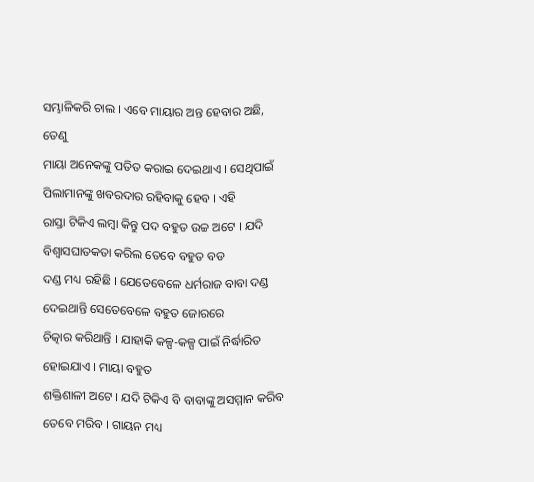ସମ୍ଭାଳିକରି ଚାଲ । ଏବେ ମାୟାର ଅନ୍ତ ହେବାର ଅଛି, ତେଣୁ
ମାୟା ଅନେକଙ୍କୁ ପତିତ କରାଇ ଦେଇଥାଏ । ସେଥିପାଇଁ ପିଲାମାନଙ୍କୁ ଖବରଦାର ରହିବାକୁ ହେବ । ଏହି
ରାସ୍ତା ଟିକିଏ ଲମ୍ବା କିନ୍ତୁ ପଦ ବହୁତ ଉଚ୍ଚ ଅଟେ । ଯଦି ବିଶ୍ୱାସଘାତକତା କରିଲ ତେବେ ବହୁତ ବଡ
ଦଣ୍ଡ ମଧ୍ୟ ରହିଛି । ଯେତେବେଳେ ଧର୍ମରାଜ ବାବା ଦଣ୍ଡ ଦେଇଥାନ୍ତି ସେତେବେଳେ ବହୁତ ଜୋରରେ
ଚିତ୍କାର କରିଥାନ୍ତି । ଯାହାକି କଳ୍ପ-କଳ୍ପ ପାଇଁ ନିର୍ଦ୍ଧାରିତ ହୋଇଯାଏ । ମାୟା ବହୁତ
ଶକ୍ତିଶାଳୀ ଅଟେ । ଯଦି ଟିକିଏ ବି ବାବାଙ୍କୁ ଅସମ୍ମାନ କରିବ ତେବେ ମରିବ । ଗାୟନ ମଧ୍ୟ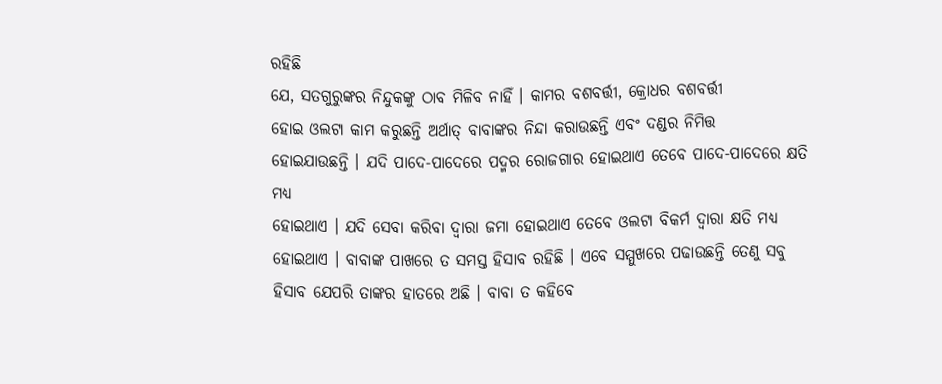ରହିଛି
ଯେ, ସତଗୁରୁଙ୍କର ନିନ୍ଦୁକଙ୍କୁ ଠାବ ମିଳିବ ନାହିଁ । କାମର ବଶବର୍ତ୍ତୀ, କ୍ରୋଧର ବଶବର୍ତ୍ତୀ
ହୋଇ ଓଲଟା କାମ କରୁଛନ୍ତି ଅର୍ଥାତ୍ ବାବାଙ୍କର ନିନ୍ଦା କରାଉଛନ୍ତି ଏବଂ ଦଣ୍ଡର ନିମିତ୍ତ
ହୋଇଯାଉଛନ୍ତି । ଯଦି ପାଦେ-ପାଦେରେ ପଦ୍ମର ରୋଜଗାର ହୋଇଥାଏ ତେବେ ପାଦେ-ପାଦେରେ କ୍ଷତି ମଧ୍ୟ
ହୋଇଥାଏ । ଯଦି ସେବା କରିବା ଦ୍ୱାରା ଜମା ହୋଇଥାଏ ତେବେ ଓଲଟା ବିକର୍ମ ଦ୍ୱାରା କ୍ଷତି ମଧ୍ୟ
ହୋଇଥାଏ । ବାବାଙ୍କ ପାଖରେ ତ ସମସ୍ତ ହିସାବ ରହିଛି । ଏବେ ସମ୍ମୁଖରେ ପଢାଉଛନ୍ତି ତେଣୁ ସବୁ
ହିସାବ ଯେପରି ତାଙ୍କର ହାତରେ ଅଛି । ବାବା ତ କହିବେ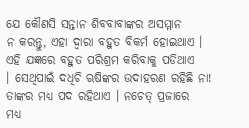ଯେ କୌଣସି ସନ୍ତାନ ଶିବବାବାଙ୍କର ଅସମ୍ମାନ
ନ କରନ୍ତୁ, ଏହା ଦ୍ୱାରା ବହୁତ ବିକର୍ମ ହୋଇଥାଏ । ଏହି ଯଜ୍ଞରେ ବହୁତ ପରିଶ୍ରମ କରିବାକୁ ପଡିଥାଏ
। ସେଥିପାଇଁ ଦଧିଚି ଋଷିଙ୍କର ଉଦାହରଣ ରହିଛି ନା! ତାଙ୍କର ମଧ୍ୟ ପଦ ରହିଥାଏ । ନଚେତ୍ ପ୍ରଜାରେ
ମଧ୍ୟ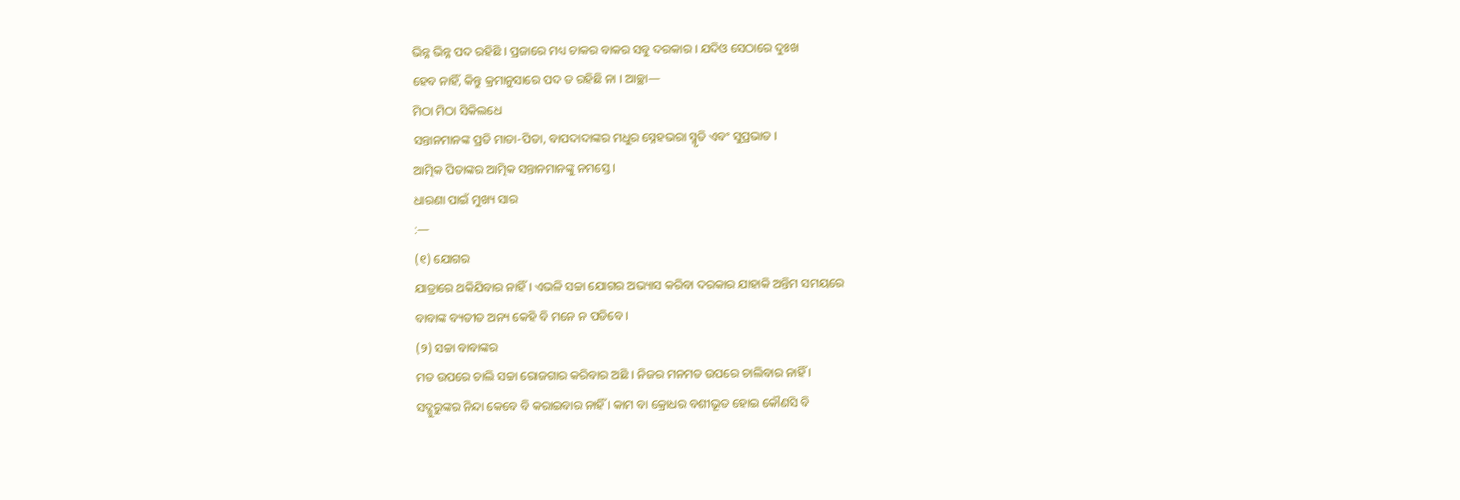ଭିନ୍ନ ଭିନ୍ନ ପଦ ରହିଛି । ପ୍ରଜାରେ ମଧ୍ୟ ଚାକର ବାକର ସବୁ ଦରକାର । ଯଦିଓ ସେଠାରେ ଦୁଃଖ
ହେବ ନାହିଁ, କିନ୍ତୁ କ୍ରମାନୁସାରେ ପଦ ତ ରହିଛି ନା । ଆଚ୍ଛା—
ମିଠା ମିଠା ସିକିଲଧେ
ସନ୍ତାନମାନଙ୍କ ପ୍ରତି ମାତା-ପିତା, ବାପଦାଦାଙ୍କର ମଧୁର ସ୍ନେହଭରା ସ୍ମୃତି ଏବଂ ସୁପ୍ରଭାତ ।
ଆତ୍ମିକ ପିତାଙ୍କର ଆତ୍ମିକ ସନ୍ତାନମାନଙ୍କୁ ନମସ୍ତେ ।
ଧାରଣା ପାଇଁ ମୁଖ୍ୟ ସାର
:—
(୧) ଯୋଗର
ଯାତ୍ରାରେ ଥକିଯିବାର ନାହିଁ । ଏଭଳି ସଚ୍ଚା ଯୋଗର ଅଭ୍ୟାସ କରିବା ଦରକାର ଯାହାକି ଅନ୍ତିମ ସମୟରେ
ବାବାଙ୍କ ବ୍ୟତୀତ ଅନ୍ୟ କେହି ବି ମନେ ନ ପଡିବେ ।
(୨) ସଚ୍ଚା ବାବାଙ୍କର
ମତ ଉପରେ ଚାଲି ସଚ୍ଚା ରୋଜଗାର କରିବାର ଅଛି । ନିଜର ମନମତ ଉପରେ ଚାଲିବାର ନାହିଁ ।
ସଦ୍ଗୁରୁଙ୍କର ନିନ୍ଦା କେବେ ବି କରାଇବାର ନାହିଁ । କାମ ବା କ୍ରୋଧର ବଶୀଭୂତ ହୋଇ କୌଣସି ବି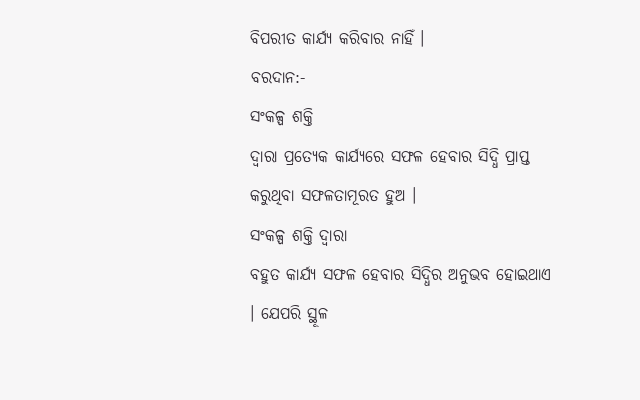ବିପରୀତ କାର୍ଯ୍ୟ କରିବାର ନାହିଁ ।
ବରଦାନ:-
ସଂକଳ୍ପ ଶକ୍ତି
ଦ୍ୱାରା ପ୍ରତ୍ୟେକ କାର୍ଯ୍ୟରେ ସଫଳ ହେବାର ସିଦ୍ଧି ପ୍ରାପ୍ତ କରୁଥିବା ସଫଳତାମୂରତ ହୁଅ ।
ସଂକଳ୍ପ ଶକ୍ତି ଦ୍ୱାରା
ବହୁତ କାର୍ଯ୍ୟ ସଫଳ ହେବାର ସିଦ୍ଧିର ଅନୁଭବ ହୋଇଥାଏ । ଯେପରି ସ୍ଥୂଳ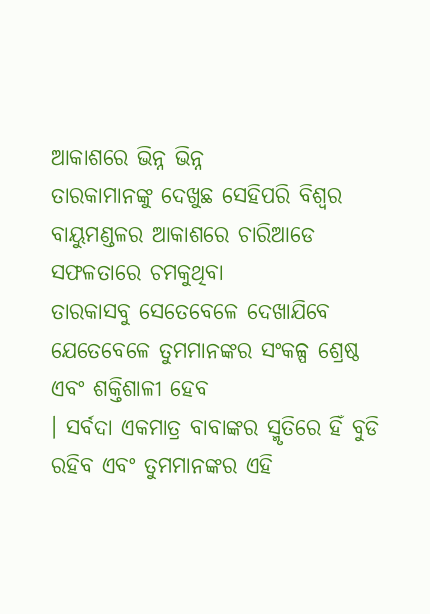ଆକାଶରେ ଭିନ୍ନ ଭିନ୍ନ
ତାରକାମାନଙ୍କୁ ଦେଖୁଛ ସେହିପରି ବିଶ୍ୱର ବାୟୁମଣ୍ଡଳର ଆକାଶରେ ଚାରିଆଡେ ସଫଳତାରେ ଚମକୁଥିବା
ତାରକାସବୁ ସେତେବେଳେ ଦେଖାଯିବେ ଯେତେବେଳେ ତୁମମାନଙ୍କର ସଂକଳ୍ପ ଶ୍ରେଷ୍ଠ ଏବଂ ଶକ୍ତିଶାଳୀ ହେବ
। ସର୍ବଦା ଏକମାତ୍ର ବାବାଙ୍କର ସ୍ମୃତିରେ ହିଁ ବୁଡି ରହିବ ଏବଂ ତୁମମାନଙ୍କର ଏହି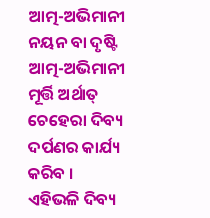ଆତ୍ମ-ଅଭିମାନୀ
ନୟନ ବା ଦୃଷ୍ଟି ଆତ୍ମ-ଅଭିମାନୀ ମୂର୍ତ୍ତି ଅର୍ଥାତ୍ ଚେହେରା ଦିବ୍ୟ ଦର୍ପଣର କାର୍ଯ୍ୟ କରିବ ।
ଏହିଭଳି ଦିବ୍ୟ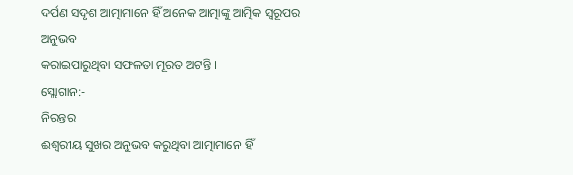ଦର୍ପଣ ସଦୃଶ ଆତ୍ମାମାନେ ହିଁ ଅନେକ ଆତ୍ମାଙ୍କୁ ଆତ୍ମିକ ସ୍ୱରୂପର ଅନୁଭବ
କରାଇପାରୁଥିବା ସଫଳତା ମୂରତ ଅଟନ୍ତି ।
ସ୍ଲୋଗାନ:-
ନିରନ୍ତର
ଈଶ୍ୱରୀୟ ସୁଖର ଅନୁଭବ କରୁଥିବା ଆତ୍ମାମାନେ ହିଁ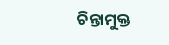ଚିନ୍ତାମୁକ୍ତ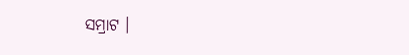ସମ୍ରାଟ ।